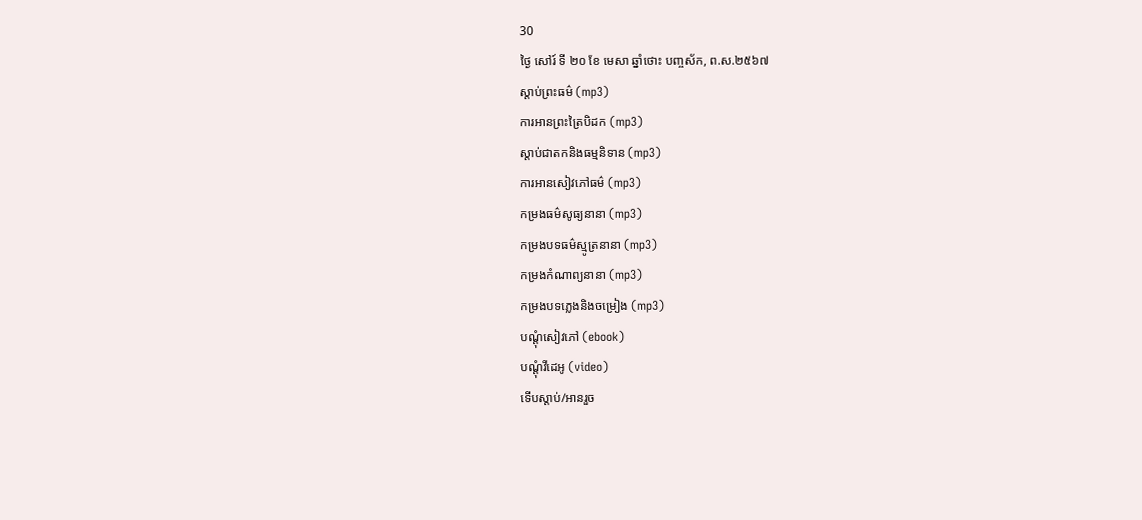30
ថ្ងៃ សៅរ៍ ទី ២០ ខែ មេសា ឆ្នាំថោះ បញ្ចស័ក, ព.ស.២៥៦៧
ស្តាប់ព្រះធម៌ (mp3)
ការអានព្រះត្រៃបិដក (mp3)
ស្តាប់ជាតកនិងធម្មនិទាន (mp3)
ការអានសៀវភៅធម៌ (mp3)
កម្រងធម៌សូធ្យនានា (mp3)
កម្រងបទធម៌ស្មូត្រនានា (mp3)
កម្រងកំណាព្យនានា (mp3)
កម្រងបទភ្លេងនិងចម្រៀង (mp3)
បណ្តុំសៀវភៅ (ebook)
បណ្តុំវីដេអូ (video)
ទើបស្តាប់/អានរួច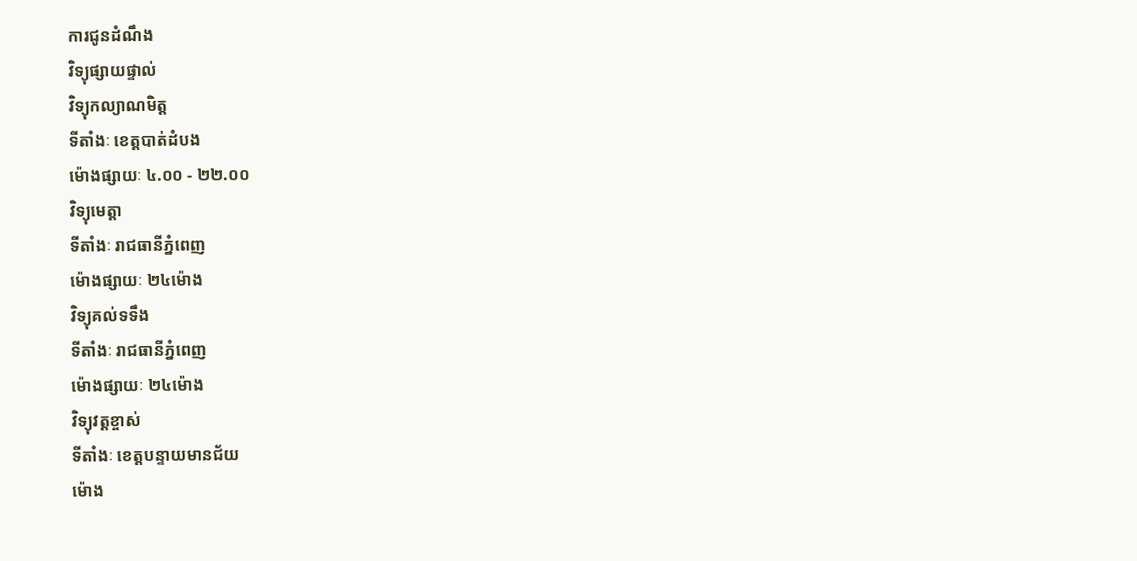ការជូនដំណឹង
វិទ្យុផ្សាយផ្ទាល់
វិទ្យុកល្យាណមិត្ត
ទីតាំងៈ ខេត្តបាត់ដំបង
ម៉ោងផ្សាយៈ ៤.០០ - ២២.០០
វិទ្យុមេត្តា
ទីតាំងៈ រាជធានីភ្នំពេញ
ម៉ោងផ្សាយៈ ២៤ម៉ោង
វិទ្យុគល់ទទឹង
ទីតាំងៈ រាជធានីភ្នំពេញ
ម៉ោងផ្សាយៈ ២៤ម៉ោង
វិទ្យុវត្តខ្ចាស់
ទីតាំងៈ ខេត្តបន្ទាយមានជ័យ
ម៉ោង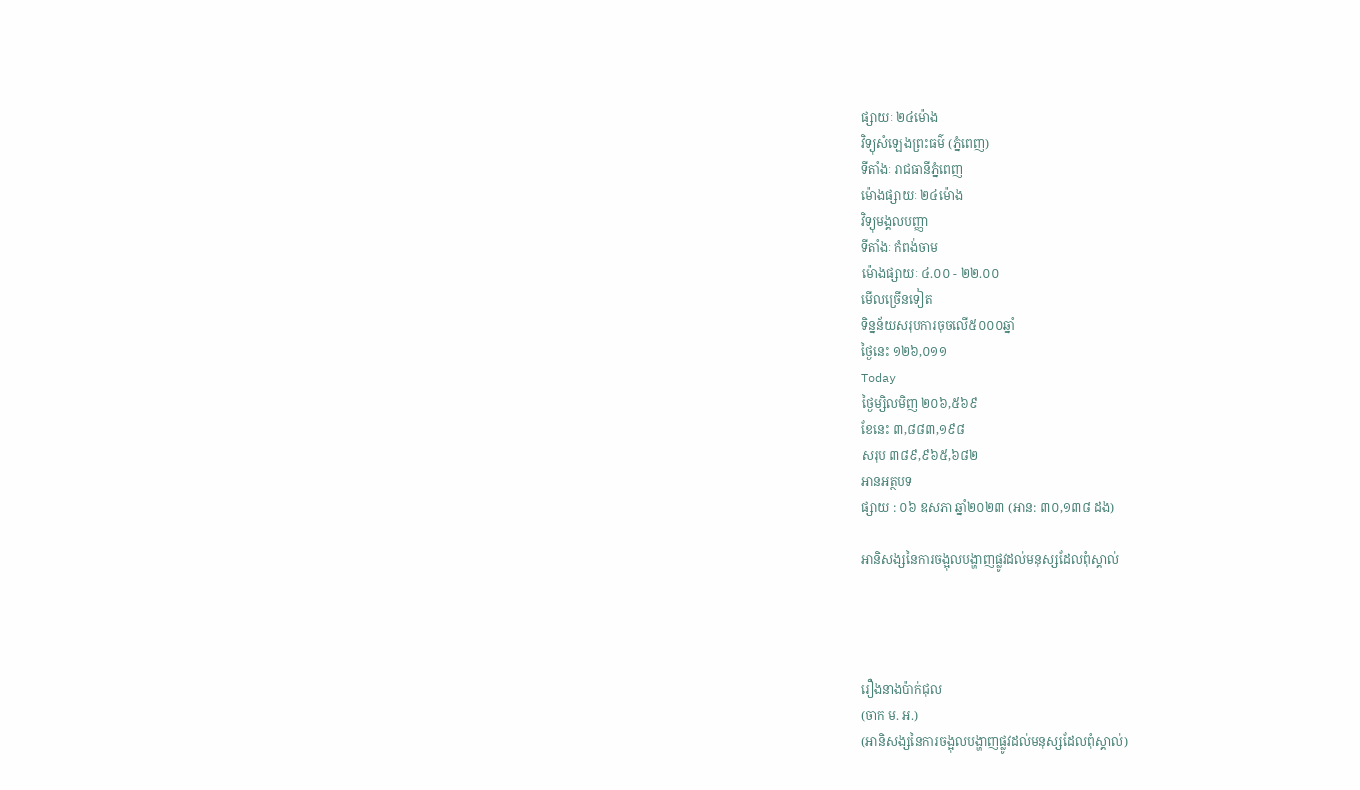ផ្សាយៈ ២៤ម៉ោង
វិទ្យុសំឡេងព្រះធម៌ (ភ្នំពេញ)
ទីតាំងៈ រាជធានីភ្នំពេញ
ម៉ោងផ្សាយៈ ២៤ម៉ោង
វិទ្យុមង្គលបញ្ញា
ទីតាំងៈ កំពង់ចាម
ម៉ោងផ្សាយៈ ៤.០០ - ២២.០០
មើលច្រើនទៀត
ទិន្នន័យសរុបការចុចលើ៥០០០ឆ្នាំ
ថ្ងៃនេះ ១២៦,០១១
Today
ថ្ងៃម្សិលមិញ ២០៦,៥៦៩
ខែនេះ ៣,៨៨៣,១៩៨
សរុប ៣៨៩,៩៦៥,៦៨២
អានអត្ថបទ
ផ្សាយ : ០៦ ឧសភា ឆ្នាំ២០២៣ (អាន: ៣០,១៣៨ ដង)

អានិសង្សនៃការចង្អុលបង្ហាញផ្លូវដល់មនុស្សដែលពុំស្គាល់




រឿងនាងប៉ាក់ជុល
(ចាក ម. អ.)
(អានិសង្សនៃការចង្អុលបង្ហាញផ្លូវដល់មនុស្សដែលពុំស្គាល់)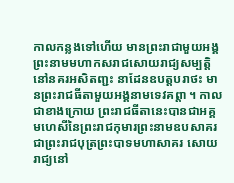កាលកន្លងទៅហើយ មានព្រះរាជាមួយអង្គព្រះនាមមហាកសរាជសោយរាជ្យសម្បត្តិនៅនគរអសិតញ្ជះ នាដែនឧបត្តបរាថះ មានព្រះរាជធីតាមួយអង្គនាមទេវគព្តា ។ កាលជាខាងក្រោយ ព្រះរាជធីតានេះបានជាអគ្គមហេសីនៃព្រះរាជកុមារព្រះនាមឧបសាគរ ជាព្រះរាជបុត្រព្រះបាទមហាសាគរ សោយរាជ្យនៅ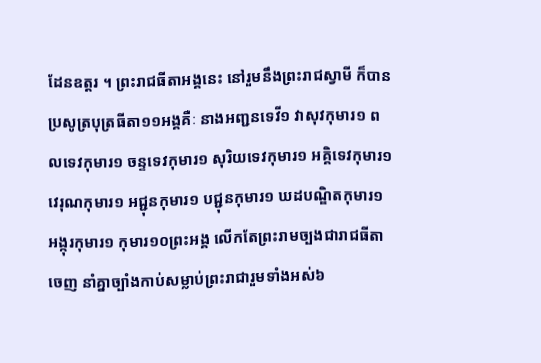ដែនឧត្តរ ។ ព្រះរាជធីតាអង្គនេះ នៅរួមនឹងព្រះរាជស្វាមី ក៏បានប្រសូត្របុត្រធីតា១១អង្គគឺៈ នាងអញ្ជនទេវី១ វាសុវកុមារ១ ពលទេវកុមារ១ ចន្ទទេវកុមារ១ សុរិយទេវកុមារ១ អគ្គិទេវកុមារ១ វេរុណកុមារ១ អជ្ជុនកុមារ១ បជ្ជុនកុមារ១ ឃដបណ្ឌិតកុមារ១ អង្កុរកុមារ១ កុមារ១០ព្រះអង្គ លើកតែព្រះរាមច្បងជារាជធីតាចេញ នាំគ្នាច្បាំងកាប់សម្លាប់ព្រះរាជារួមទាំងអស់៦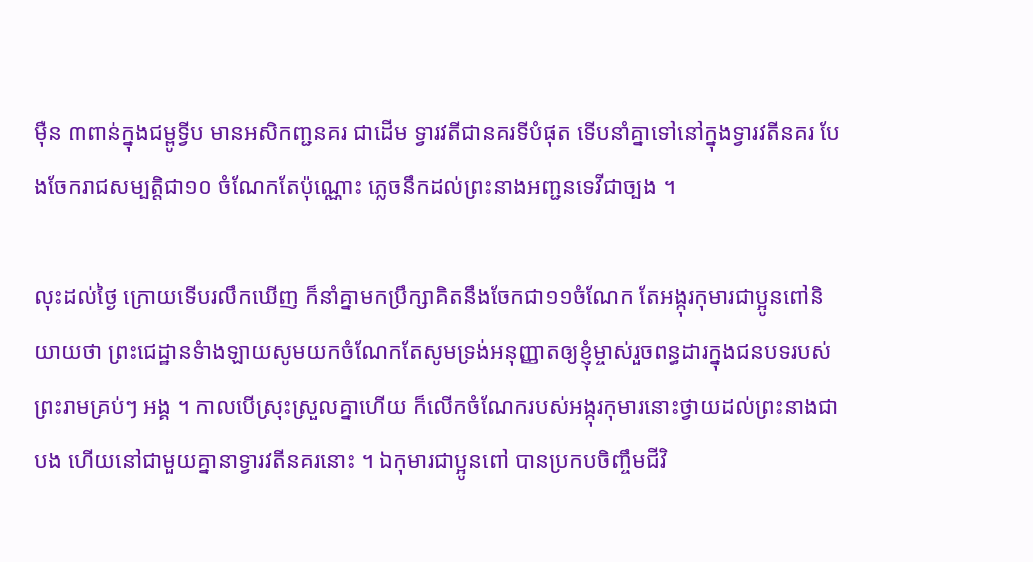ម៉ឺន ៣ពាន់ក្នុងជម្ពូទ្វីប មានអសិកញ្ជនគរ ជាដើម ទ្វារវតីជានគរទីបំផុត ទើបនាំគ្នាទៅនៅក្នុងទ្វារវតីនគរ បែងចែករាជសម្បត្តិជា១០ ចំណែកតែប៉ុណ្ណោះ ភ្លេចនឹកដល់ព្រះនាងអញ្ជនទេវីជាច្បង ។

លុះដល់ថ្ងៃ ក្រោយទើបរលឹកឃើញ ក៏នាំគ្នាមកប្រឹក្សាគិតនឹងចែកជា១១ចំណែក តែអង្កុរកុមារជាប្អូនពៅនិយាយថា ព្រះជេដ្ឋានទំាងឡាយសូមយកចំណែកតែសូមទ្រង់អនុញ្ញាតឲ្យខ្ញុំម្ចាស់រួចពន្ធដារក្នុងជនបទរបស់ព្រះរាមគ្រប់ៗ អង្គ ។ កាលបើស្រុះស្រួលគ្នាហើយ ក៏លើកចំណែករបស់អង្កុរកុមារនោះថ្វាយដល់ព្រះនាងជាបង ហើយនៅជាមួយគ្នានាទ្វារវតីនគរនោះ ។ ឯកុមារជាប្អូនពៅ បានប្រកបចិញ្ចឹមជីវិ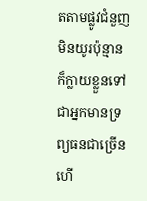តតាមផ្លូវជំនួញ មិនយូរប៉ុន្មាន ក៏ក្លាយខ្លួនទៅជាអ្នកមានទ្រព្យធនជាច្រើន ហើ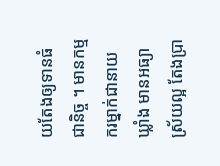យតែងឲ្យទានធំជានិច្ច ។ មានកម្មករម្នាក់ជានាយឃ្លាំង មានអធ្យាស្រ័យល្អ តែងប្រា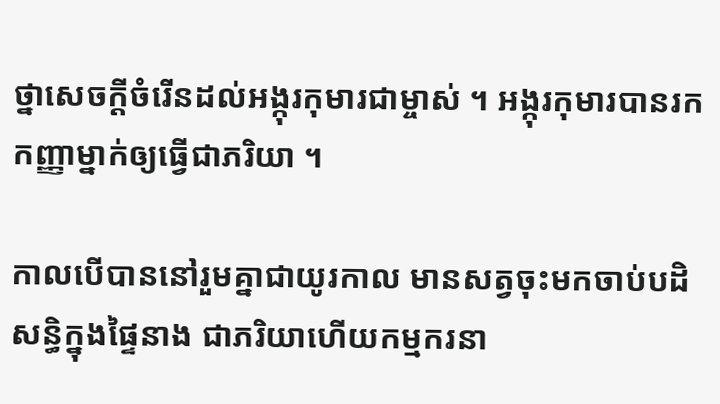ថ្នាសេចក្តីចំរើនដល់អង្កុរកុមារជាម្ចាស់ ។ អង្កុរកុមារបានរកកញ្ញាម្នាក់ឲ្យធ្វើជាភរិយា ។

កាលបើបាននៅរួមគ្នាជាយូរកាល មានសត្វចុះមកចាប់បដិសន្ធិក្នុងផ្ទៃនាង ជាភរិយាហើយកម្មករនា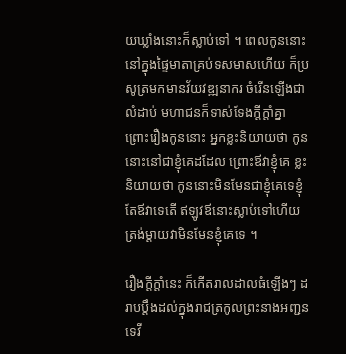យឃ្លាំងនោះក៏ស្លាប់ទៅ ។ ពេលកូននោះនៅក្នុងផ្ទៃមាតាគ្រប់ទសមាសហើយ ក៏ប្រសូត្រមកមានវ័យវឌ្ឍនាករ ចំរើនឡើងជាលំដាប់ មហាជនក៏ទាស់ទែងក្តីក្តាំគ្នា ព្រោះរឿងកូននោះ អ្នកខ្លះនិយាយថា កូននោះនៅជាខ្ញុំគេដដែល ព្រោះឪវាខ្ញុំគេ ខ្លះនិយាយថា កូននោះមិនមែនជាខ្ញុំគេទេខ្ញុំតែឪវាទេតើ ឥឡូវឪនោះស្លាប់ទៅហើយ ត្រង់ម្តាយវាមិនមែនខ្ញុំគេទេ ។

រឿងក្តីក្តាំនេះ ក៏កើតរាលដាលធំឡើងៗ ដរាបប្តឹងដល់ក្នុងរាជត្រកូលព្រះនាងអញ្ជនទេវី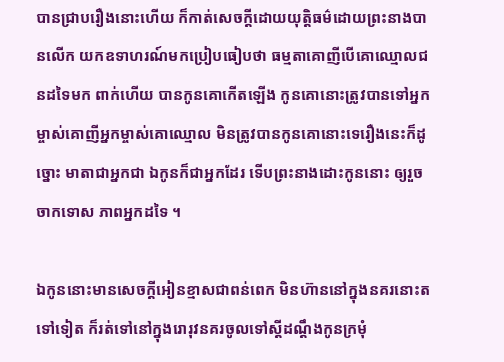បានជ្រាបរឿងនោះហើយ ក៏កាត់សេចក្តីដោយយុត្តិធម៌ដោយព្រះនាងបានលើក យកឧទាហរណ៍មកប្រៀបធៀបថា ធម្មតាគោញីបើគោឈ្មោលជនដទៃមក ពាក់ហើយ បានកូនគោកើតឡើង កូនគោនោះត្រូវបានទៅអ្នកម្ចាស់គោញីអ្នកម្ចាស់គោឈ្មោល មិនត្រូវបានកូនគោនោះទេរឿងនេះក៏ដូច្នោះ មាតាជាអ្នកជា ឯកូនក៏ជាអ្នកដែរ ទើបព្រះនាងដោះកូននោះ ឲ្យរួចចាកទោស ភាពអ្នកដទៃ ។

ឯកូននោះមានសេចក្តីអៀនខ្មាសជាពន់ពេក មិនហ៊ាននៅក្នុងនគរនោះតទៅទៀត ក៏រត់ទៅនៅក្នុងរោរុវនគរចូលទៅស្តីដណ្តឹងកូនក្រមុំ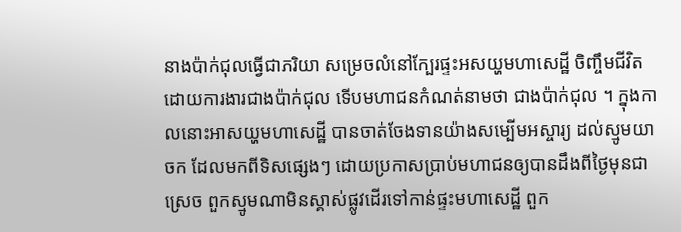នាងប៉ាក់ជុលធ្វើជាភរិយា សម្រេចលំនៅក្បែរផ្ទះអសយ្ហមហាសេដ្ឋី ចិញ្ចឹមជីវិតដោយការងារជាងប៉ាក់ជុល ទើបមហាជនកំណត់នាមថា ជាងប៉ាក់ជុល ។ ក្នុងកាលនោះអាសយ្ហមហាសេដ្ឋី បានចាត់ចែងទានយ៉ាងសម្បើមអស្ចារ្យ ដល់ស្មូមយាចក ដែលមកពីទិសផ្សេងៗ ដោយប្រកាសប្រាប់មហាជនឲ្យបានដឹងពីថ្ងៃមុនជាស្រេច ពួកស្មូមណាមិនស្គាស់ផ្លូវដើរទៅកាន់ផ្ទះមហាសេដ្ឋី ពួក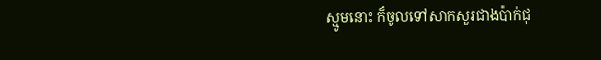ស្មូមនោះ ក៏ចូលទៅសាកសួរជាងប៉ាក់ជុ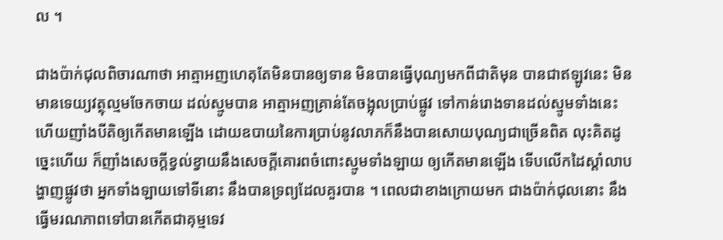ល ។

ជាងប៉ាក់ជុលពិចារណាថា អាត្មាអញហេតុតែមិនបានឲ្យទាន មិនបានធ្វើបុណ្យមកពីជាតិមុន បានជាឥឡូវនេះ មិនមានទេយ្យវត្ថុល្មមចែកចាយ ដល់ស្មូមបាន អាត្មាអញគ្រាន់តែចង្អុលប្រាប់ផ្លូវ ទៅកាន់រោងទានដល់ស្មូមទាំងនេះហើយញាំងបីតិឲ្យកើតមានឡើង ដោយឧបាយនៃការប្រាប់នូវលាភក៏នឹងបានសោយបុណ្យជាច្រើនពិត លុះគិតដូច្នេះហើយ ក៏ញាំងសេចក្តីខ្វល់ខ្វាយនឹងសេចក្តីគោរពចំពោះស្មូមទាំងឡាយ ឲ្យកើតមានឡើង ទើបលើកដៃស្តាំលាបង្ហាញផ្លូវថា អ្នកទាំងឡាយទៅទីនោះ នឹងបានទ្រព្យដែលគួរបាន ។ ពេលជាខាងក្រោយមក ជាងប៉ាក់ជុលនោះ នឹងធ្វើមរណភាពទៅបានកើតជាគុម្មទេវ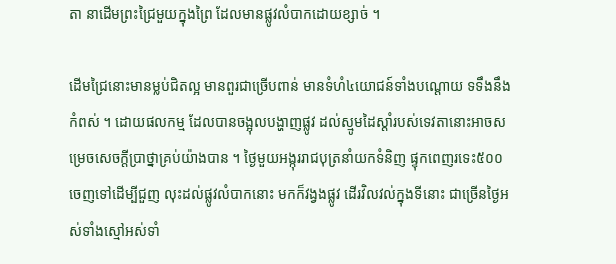តា នាដើមព្រះជ្រៃមួយក្នុងព្រៃ ដែលមានផ្លូវលំបាកដោយខ្សាច់ ។

ដើមជ្រៃនោះមានម្លប់ជិតល្អ មានពួរជាច្រើបពាន់ មានទំហំ៤យោជន៍ទាំងបណ្តោយ ទទឹងនឹងកំពស់ ។ ដោយផលកម្ម ដែលបានចង្អុលបង្ហាញផ្លូវ ដល់ស្មូមដៃស្តាំរបស់ទេវតានោះអាចសម្រេចសេចក្តីប្រាថ្នាគ្រប់យ៉ាងបាន ។ ថ្ងៃមួយអង្កុររាជបុត្រនាំយកទំនិញ ផ្ទុកពេញរទេះ៥០០ ចេញទៅដើម្បីជួញ លុះដល់ផ្លូវលំបាកនោះ មកក៏វង្វងផ្លូវ ដើរវិលវល់ក្នុងទីនោះ ជាច្រើនថ្ងៃអស់ទាំងស្មៅអស់ទាំ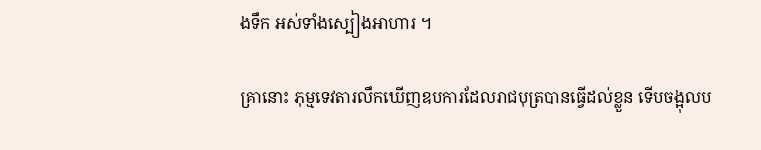ងទឹក អស់ទាំងស្បៀងអាហារ ។

គ្រានោះ ភុម្មទេវតារលឹកឃើញឧបការដែលរាជបុត្របានធ្វើដល់ខ្លួន ទើបចង្អុលប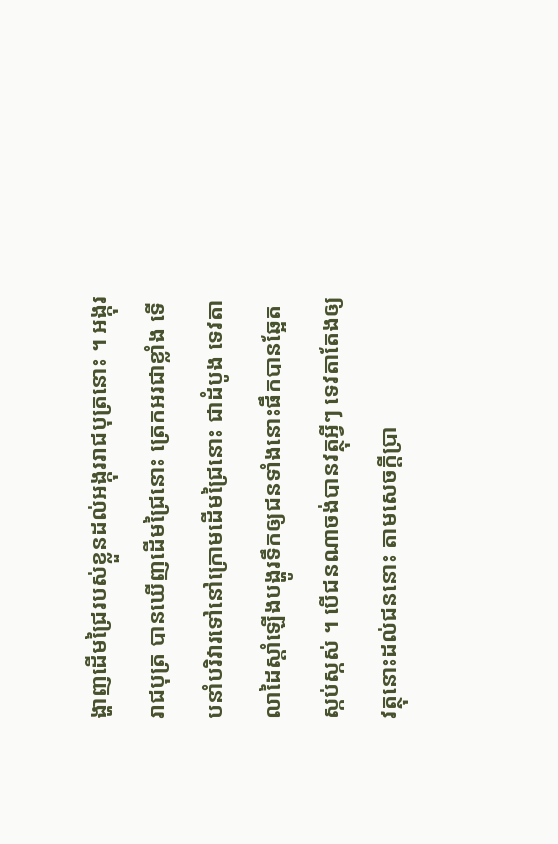ង្ហាញដើមជ្រៃរបស់ខ្លួនដល់អង្កុររាជបុត្រនោះ ។ អង្កុររាជបុត្រ បានឃើញដើមជ្រៃនោះ ត្រេកអរជាខ្លាំង ទើបនាំបរិវារទៅនៅក្រោមដើមជ្រៃនោះ ជាដំបូង ទេវតាលាដៃស្តាំឡើងបង្ហូរទឹកឲ្យជនទាំងនោះផឹកបានឆ្អែតស្កប់ស្កស់ ។ បើជនណាចង់បានវត្ថុអ្វីៗ ទេវតាតែងឲ្យវត្ថុនោះដល់ជននោះ តាមសេចក្តីប្រា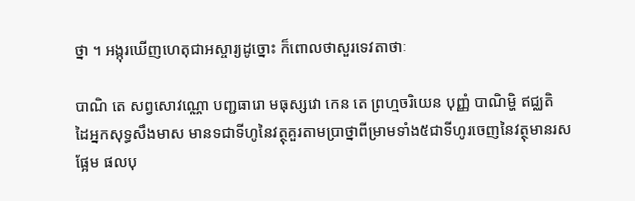ថ្នា ។ អង្កុរឃើញហេតុជាអស្ចារ្យដូច្នោះ ក៏ពោលថាសួរទេវតាថាៈ

បាណិ តេ សព្វសោវណ្ណោ បញ្ជធារោ មធុស្សវោ កេន តេ ព្រហ្មចរិយេន បុញ្ញំ បាណិម្ហិ ឥជ្ឈតិ
ដៃអ្នកសុទ្ធសឹងមាស មានទជាទីហូនៃវត្ថុគួរតាមប្រាថ្នាពីម្រាមទាំង៥ជាទីហូរចេញនៃវត្ថុមានរសផ្អែម ផលបុ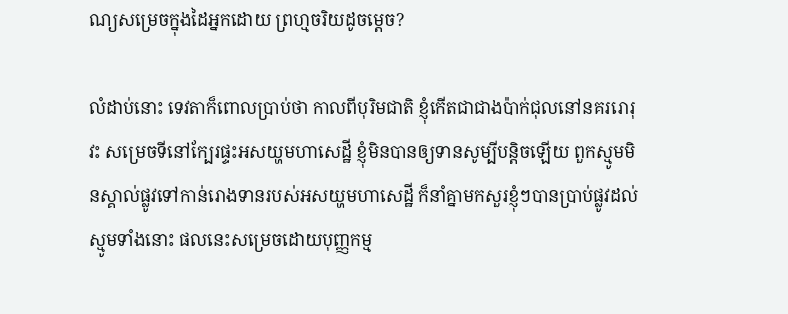ណ្យសម្រេចក្នុងដៃអ្នកដោយ ព្រហ្មចរិយដូចម្តេច?

លំដាប់នោះ ទេវតាក៏ពោលប្រាប់ថា កាលពីបុរិមជាតិ ខ្ញុំកើតជាជាងប៉ាក់ជុលនៅនគររោរុវះ សម្រេចទីនៅក្បែរផ្ទះអសយ្ហមហាសេដ្ឋី ខ្ញុំមិនបានឲ្យទានសូម្បីបន្តិចឡើយ ពួកស្មូមមិនស្គាល់ផ្លូវទៅកាន់រោងទានរបស់អសយ្ហមហាសេដ្ឋី ក៏នាំគ្នាមកសួរខ្ញុំៗបានប្រាប់ផ្លូវដល់ស្មូមទាំងនោះ ផលនេះសម្រេចដោយបុញ្ញកម្ម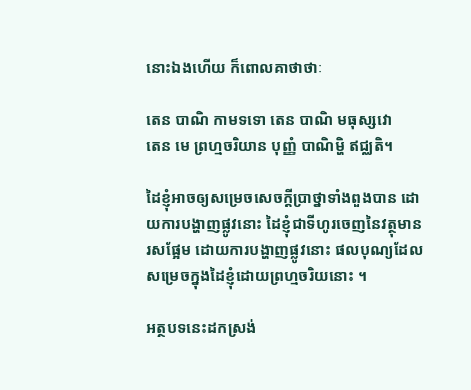នោះឯងហើយ ក៏ពោលគាថាថាៈ

តេន បាណិ កាមទទោ តេន បាណិ មធុស្សវោ
តេន មេ ព្រហ្មចរិយាន បុញ្ញំ បាណិម្ហិ ឥជ្ឈតិ។

ដៃខ្ញុំអាចឲ្យសម្រេចសេចក្តីប្រាថ្នាទាំងពួងបាន ដោយការបង្ហាញផ្លូវនោះ ដៃខ្ញុំជាទីហូរចេញនៃវត្ថុមានរសផ្អែម ដោយការបង្ហាញផ្លូវនោះ ផលបុណ្យដែលសម្រេចក្នុងដៃខ្ញុំដោយព្រហ្មចរិយនោះ ។

អត្ថបទនេះដកស្រង់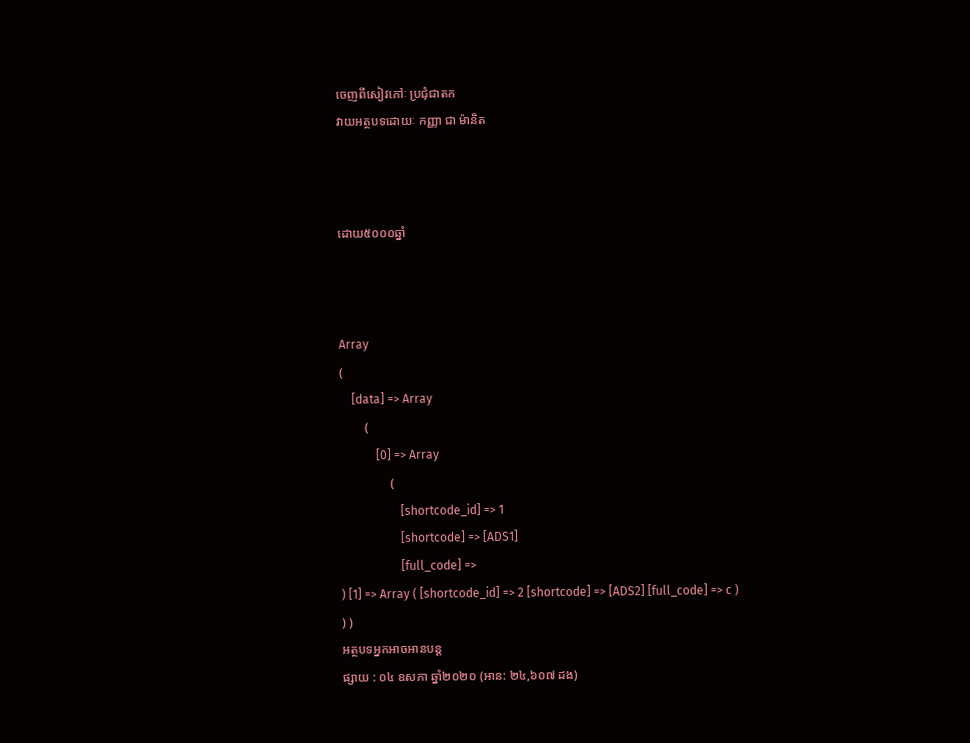ចេញពីសៀវភៅៈ ប្រជុំជាតក
វាយអត្ថបទដោយៈ កញ្ញា ជា ម៉ានិត



ដោយ៥០០០ឆ្នាំ



Array
(
    [data] => Array
        (
            [0] => Array
                (
                    [shortcode_id] => 1
                    [shortcode] => [ADS1]
                    [full_code] =>
) [1] => Array ( [shortcode_id] => 2 [shortcode] => [ADS2] [full_code] => c ) ) )
អត្ថបទអ្នកអាចអានបន្ត
ផ្សាយ : ០៤ ឧសភា ឆ្នាំ២០២០ (អាន: ២៤,៦០៧ ដង)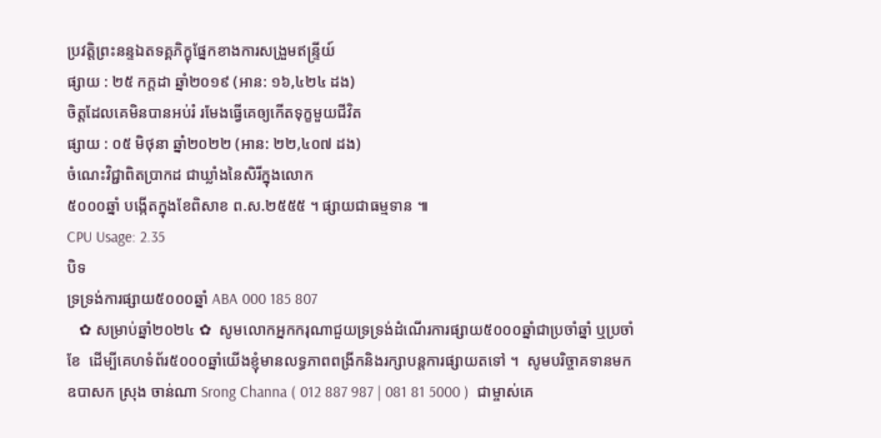ប្រវត្តិព្រះនន្ទឯតទគ្គភិក្ខុផ្នែកខាងការសង្រួមឥន្ទ្រីយ៍
ផ្សាយ : ២៥ កក្តដា ឆ្នាំ២០១៩ (អាន: ១៦,៤២៤ ដង)
ចិត្តដែលគេមិនបានអប់រំ រមែងធ្វើគេឲ្យកើតទុក្ខមួយជីវិត
ផ្សាយ : ០៥ មិថុនា ឆ្នាំ២០២២ (អាន: ២២,៤០៧ ដង)
ចំណេះវិជ្ជាពិតប្រាកដ ជាឃ្លាំងនៃសិរីក្នុងលោក
៥០០០ឆ្នាំ បង្កើតក្នុងខែពិសាខ ព.ស.២៥៥៥ ។ ផ្សាយជាធម្មទាន ៕
CPU Usage: 2.35
បិទ
ទ្រទ្រង់ការផ្សាយ៥០០០ឆ្នាំ ABA 000 185 807
   ✿ សម្រាប់ឆ្នាំ២០២៤ ✿  សូមលោកអ្នកករុណាជួយទ្រទ្រង់ដំណើរការផ្សាយ៥០០០ឆ្នាំជាប្រចាំឆ្នាំ ឬប្រចាំខែ  ដើម្បីគេហទំព័រ៥០០០ឆ្នាំយើងខ្ញុំមានលទ្ធភាពពង្រីកនិងរក្សាបន្តការផ្សាយតទៅ ។  សូមបរិច្ចាគទានមក ឧបាសក ស្រុង ចាន់ណា Srong Channa ( 012 887 987 | 081 81 5000 )  ជាម្ចាស់គេ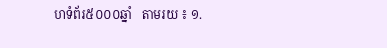ហទំព័រ៥០០០ឆ្នាំ   តាមរយ ៖ ១.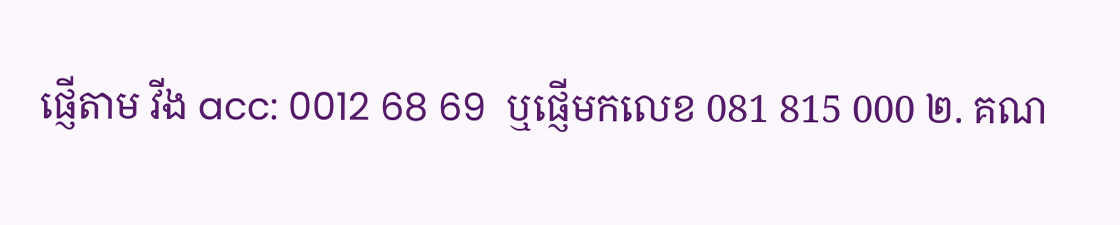ផ្ញើតាម វីង acc: 0012 68 69  ឬផ្ញើមកលេខ 081 815 000 ២. គណ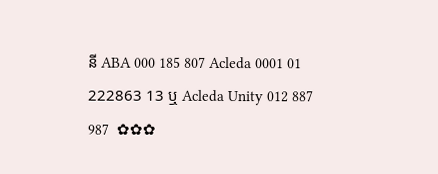នី ABA 000 185 807 Acleda 0001 01 222863 13 ឬ Acleda Unity 012 887 987  ✿✿✿